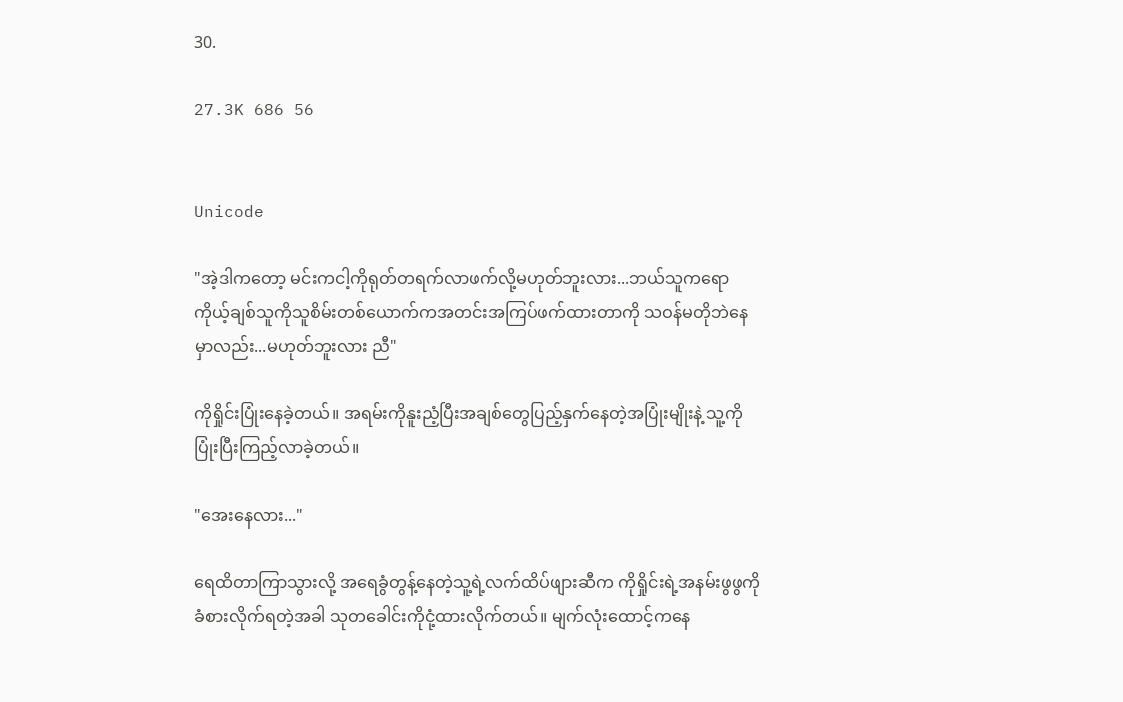30.

27.3K 686 56


Unicode

"အဲ့ဒါကတော့ မင်းကငါ့ကိုရုတ်တရက်လာဖက်လို့မဟုတ်ဘူးလား...ဘယ်သူကရော ကိုယ့်ချစ်သူကိုသူစိမ်းတစ်ယောက်ကအတင်းအကြပ်ဖက်ထားတာကို သဝန်မတိုဘဲနေမှာလည်း...မဟုတ်ဘူးလား ညီ"

ကိုရှိုင်းပြုံးနေခဲ့တယ်။ အရမ်းကိုနူးညံ့ပြီးအချစ်တွေပြည့်နှက်နေတဲ့အပြုံးမျိုးနဲ့ သူ့ကိုပြုံးပြီးကြည့်လာခဲ့တယ်။

"အေးနေလား..."

ရေထိတာကြာသွားလို့ အရေခွံတွန့်နေတဲ့သူ့ရဲ့လက်ထိပ်ဖျားဆီက ကိုရှိုင်းရဲ့အနမ်းဖွဖွကိုခံစားလိုက်ရတဲ့အခါ သုတခေါင်းကိုငုံ့ထားလိုက်တယ်။ မျက်လုံးထောင့်ကနေ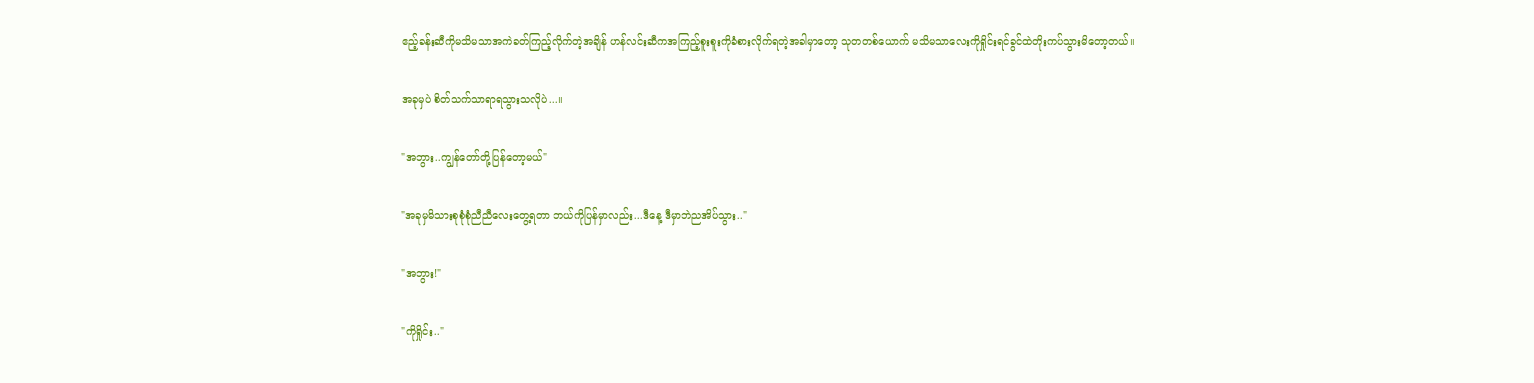ဧည့်ခန်းဆီကိုမသိမသာအကဲခတ်ကြည့်လိုက်တဲ့အချိန် ဟန်လင်းဆီကအကြည့်စူးစူးကိုခံစားလိုက်ရတဲ့အခါမှာတော့ သုတတစ်ယောက် မသိမသာလေးကိုရှိုင်းရင်ခွင်ထဲတိုးကပ်သွားမိတော့တယ်။

အခုမှပဲ စိတ်သက်သာရာရသွားသလိုပဲ...။

"အဘွား..ကျွန်တော်တို့ပြန်တော့မယ်"

"အခုမှမိသားစုစုံစုံညီညီလေးတွေ့ရတာ ဘယ်ကိုပြန်မှာလည်း...ဒီနေ့ ဒီမှာဘဲညအိပ်သွား.."

"အဘွား!"

"ကိုရှိုင်း.."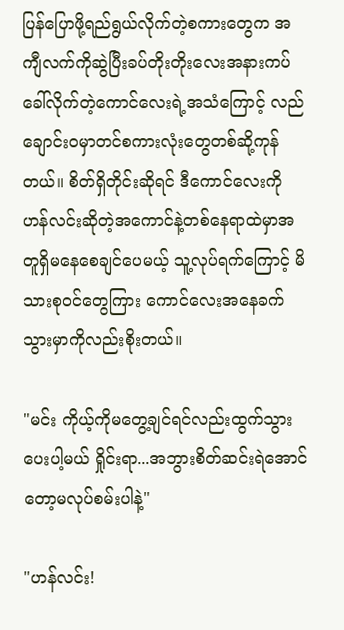ပြန်ပြောဖို့ရည်ရွယ်လိုက်တဲ့စကားတွေက အကျီလက်ကိုဆွဲပြီးခပ်တိုးတိုးလေးအနားကပ်ခေါ်လိုက်တဲ့ကောင်လေးရဲ့အသံကြောင့် လည်ချောင်းဝမှာတင်စကားလုံးတွေတစ်ဆို့ကုန်တယ်။ စိတ်ရှိတိုင်းဆိုရင် ဒီကောင်လေးကို ဟန်လင်းဆိုတဲ့အကောင်နဲ့တစ်နေရာထဲမှာအတူရှိမနေစေချင်ပေမယ့် သူ့လုပ်ရက်ကြောင့် မိသားစုဝင်တွေကြား ကောင်လေးအနေခက်သွားမှာကိုလည်းစိုးတယ်။

"မင်း ကိုယ့်ကိုမတွေ့ချင်ရင်လည်းထွက်သွားပေးပါ့မယ် ရှိုင်းရာ...အဘွားစိတ်ဆင်းရဲအောင်တော့မလုပ်စမ်းပါနဲ့"

"ဟန်လင်း!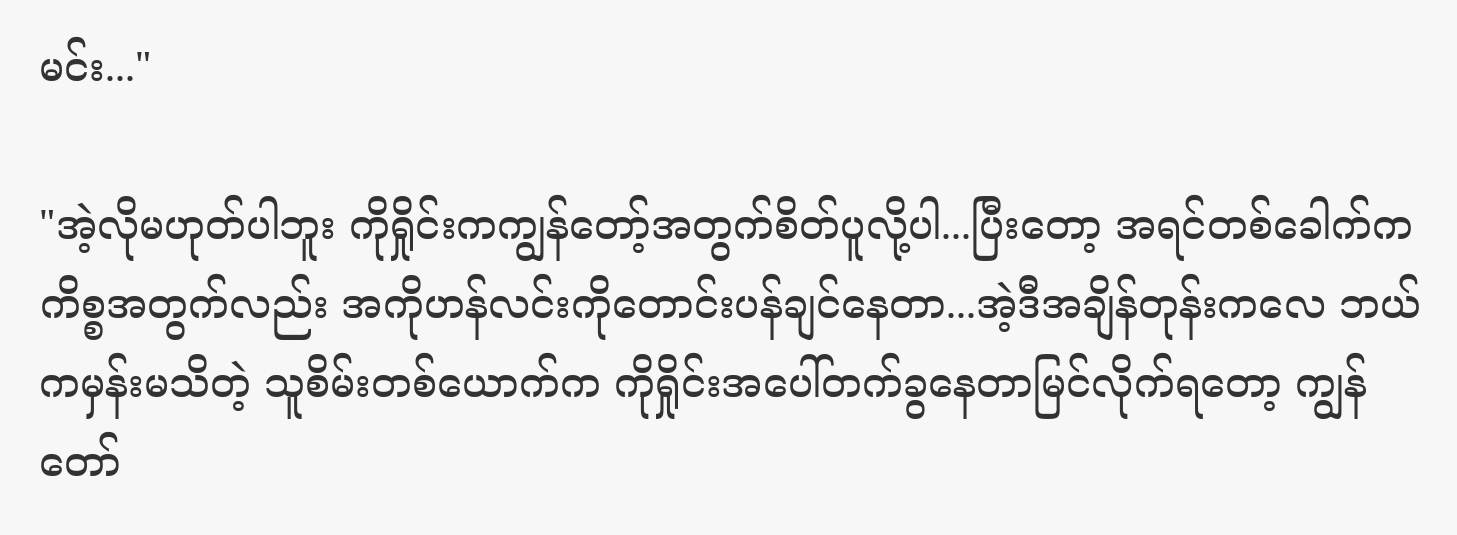မင်း..."

"အဲ့လိုမဟုတ်ပါဘူး ကိုရှိုင်းကကျွန်တော့်အတွက်စိတ်ပူလို့ပါ...ပြီးတော့ အရင်တစ်ခေါက်ကကိစ္စအတွက်လည်း အကိုဟန်လင်းကိုတောင်းပန်ချင်နေတာ...အဲ့ဒီအချိန်တုန်းကလေ ဘယ်ကမှန်းမသိတဲ့ သူစိမ်းတစ်ယောက်က ကိုရှိုင်းအပေါ်တက်ခွနေတာမြင်လိုက်ရတော့ ကျွန်တော်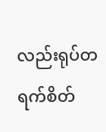လည်းရုပ်တရက်စိတ်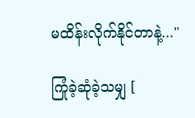မထိန်းလိုက်နိုင်တာနဲ့..."

ကြုံခဲ့ဆုံခဲ့သမျှ [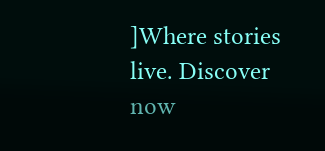]Where stories live. Discover now